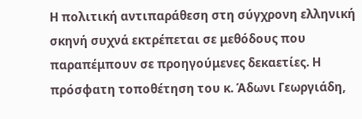Η πολιτική αντιπαράθεση στη σύγχρονη ελληνική σκηνή συχνά εκτρέπεται σε μεθόδους που παραπέμπουν σε προηγούμενες δεκαετίες. Η πρόσφατη τοποθέτηση του κ. Άδωνι Γεωργιάδη,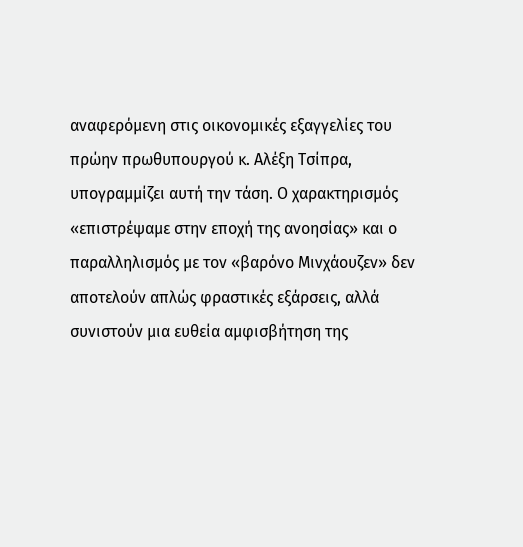αναφερόμενη στις οικονομικές εξαγγελίες του πρώην πρωθυπουργού κ. Αλέξη Τσίπρα, υπογραμμίζει αυτή την τάση. Ο χαρακτηρισμός «επιστρέψαμε στην εποχή της ανοησίας» και ο παραλληλισμός με τον «βαρόνο Μινχάουζεν» δεν αποτελούν απλώς φραστικές εξάρσεις, αλλά συνιστούν μια ευθεία αμφισβήτηση της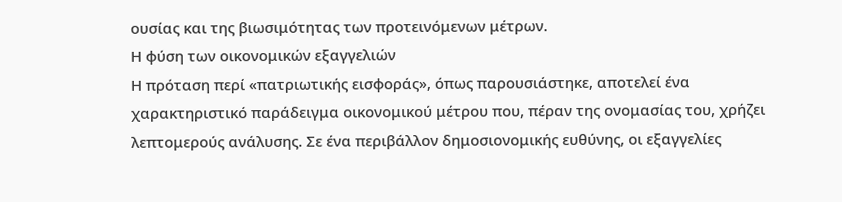ουσίας και της βιωσιμότητας των προτεινόμενων μέτρων.
Η φύση των οικονομικών εξαγγελιών
Η πρόταση περί «πατριωτικής εισφοράς», όπως παρουσιάστηκε, αποτελεί ένα χαρακτηριστικό παράδειγμα οικονομικού μέτρου που, πέραν της ονομασίας του, χρήζει λεπτομερούς ανάλυσης. Σε ένα περιβάλλον δημοσιονομικής ευθύνης, οι εξαγγελίες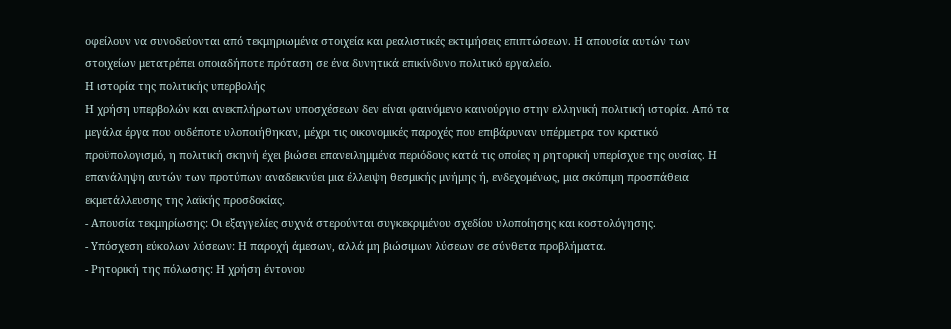οφείλουν να συνοδεύονται από τεκμηριωμένα στοιχεία και ρεαλιστικές εκτιμήσεις επιπτώσεων. Η απουσία αυτών των στοιχείων μετατρέπει οποιαδήποτε πρόταση σε ένα δυνητικά επικίνδυνο πολιτικό εργαλείο.
Η ιστορία της πολιτικής υπερβολής
Η χρήση υπερβολών και ανεκπλήρωτων υποσχέσεων δεν είναι φαινόμενο καινούργιο στην ελληνική πολιτική ιστορία. Από τα μεγάλα έργα που ουδέποτε υλοποιήθηκαν, μέχρι τις οικονομικές παροχές που επιβάρυναν υπέρμετρα τον κρατικό προϋπολογισμό, η πολιτική σκηνή έχει βιώσει επανειλημμένα περιόδους κατά τις οποίες η ρητορική υπερίσχυε της ουσίας. Η επανάληψη αυτών των προτύπων αναδεικνύει μια έλλειψη θεσμικής μνήμης ή, ενδεχομένως, μια σκόπιμη προσπάθεια εκμετάλλευσης της λαϊκής προσδοκίας.
- Απουσία τεκμηρίωσης: Οι εξαγγελίες συχνά στερούνται συγκεκριμένου σχεδίου υλοποίησης και κοστολόγησης.
- Υπόσχεση εύκολων λύσεων: Η παροχή άμεσων, αλλά μη βιώσιμων λύσεων σε σύνθετα προβλήματα.
- Ρητορική της πόλωσης: Η χρήση έντονου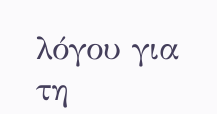λόγου για τη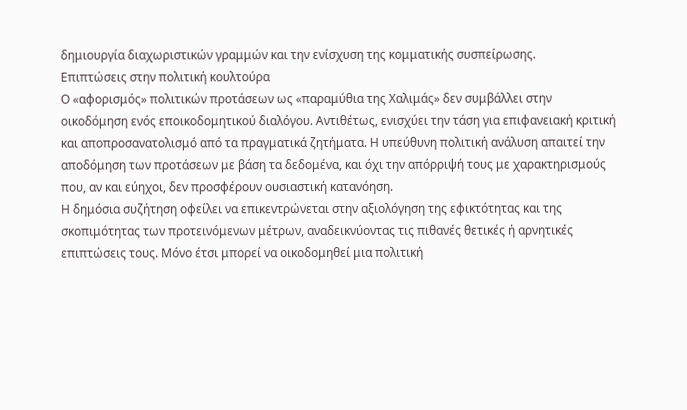δημιουργία διαχωριστικών γραμμών και την ενίσχυση της κομματικής συσπείρωσης.
Επιπτώσεις στην πολιτική κουλτούρα
Ο «αφορισμός» πολιτικών προτάσεων ως «παραμύθια της Χαλιμάς» δεν συμβάλλει στην οικοδόμηση ενός εποικοδομητικού διαλόγου. Αντιθέτως, ενισχύει την τάση για επιφανειακή κριτική και αποπροσανατολισμό από τα πραγματικά ζητήματα. Η υπεύθυνη πολιτική ανάλυση απαιτεί την αποδόμηση των προτάσεων με βάση τα δεδομένα, και όχι την απόρριψή τους με χαρακτηρισμούς που, αν και εύηχοι, δεν προσφέρουν ουσιαστική κατανόηση.
Η δημόσια συζήτηση οφείλει να επικεντρώνεται στην αξιολόγηση της εφικτότητας και της σκοπιμότητας των προτεινόμενων μέτρων, αναδεικνύοντας τις πιθανές θετικές ή αρνητικές επιπτώσεις τους. Μόνο έτσι μπορεί να οικοδομηθεί μια πολιτική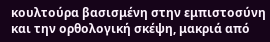κουλτούρα βασισμένη στην εμπιστοσύνη και την ορθολογική σκέψη, μακριά από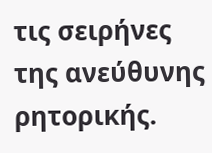τις σειρήνες της ανεύθυνης ρητορικής.